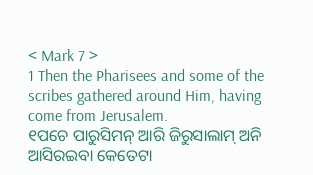< Mark 7 >
1 Then the Pharisees and some of the scribes gathered around Him, having come from Jerusalem.
୧ପଚେ ପାରୁସିମନ୍ ଆରି ଜିରୁସାଲାମ୍ ଅନି ଆସିରଇବା କେତେଟା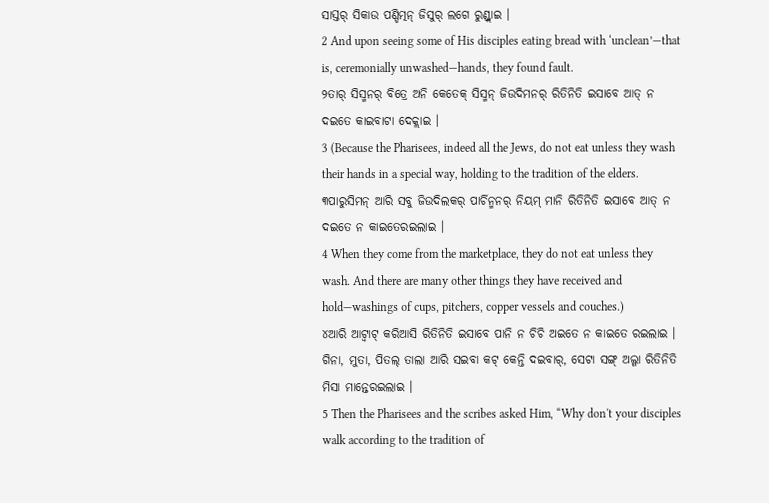ସାସ୍ତର୍ ସିକାଉ ପଣ୍ଡିତ୍ମନ୍ ଜିସୁର୍ ଲଗେ ରୁଣ୍ଡ୍ଲାଇ ।
2 And upon seeing some of His disciples eating bread with ‘unclean’—that is, ceremonially unwashed—hands, they found fault.
୨ତାର୍ ସିସ୍ମନର୍ ବିତ୍ରେ ଅନି କେତେକ୍ ସିସ୍ମନ୍ ଜିଉଦିମନର୍ ରିତିନିତି ଇସାବେ ଆତ୍ ନ ଦଇତେ କାଇବାଟା ଦେକ୍ଲାଇ ।
3 (Because the Pharisees, indeed all the Jews, do not eat unless they wash their hands in a special way, holding to the tradition of the elders.
୩ପାରୁସିମନ୍ ଆରି ସବୁ ଜିଉଦିଲକର୍ ପାର୍ଚିନ୍ମନର୍ ନିୟମ୍ ମାନି ରିତିନିତି ଇସାବେ ଆତ୍ ନ ଦଇତେ ନ କାଇତେରଇଲାଇ ।
4 When they come from the marketplace, they do not eat unless they wash. And there are many other things they have received and hold—washings of cups, pitchers, copper vessels and couches.)
୪ଆରି ଆଟ୍ବାଟ୍ କରିଆସି ରିତିନିତି ଇସାବେ ପାନି ନ ଚିଚି ଅଇତେ ନ କାଇତେ ରଇଲାଇ । ଗିନା, ମୁତା, ପିତଲ୍ ତାଲା ଆରି ସଇବା କଟ୍ କେନ୍ତି ଦଇବାର୍, ସେଟା ସଙ୍ଗ୍ ଅଲ୍ଗା ରିତିନିତି ମିସା ମାନ୍ତେରଇଲାଇ ।
5 Then the Pharisees and the scribes asked Him, “Why don't your disciples walk according to the tradition of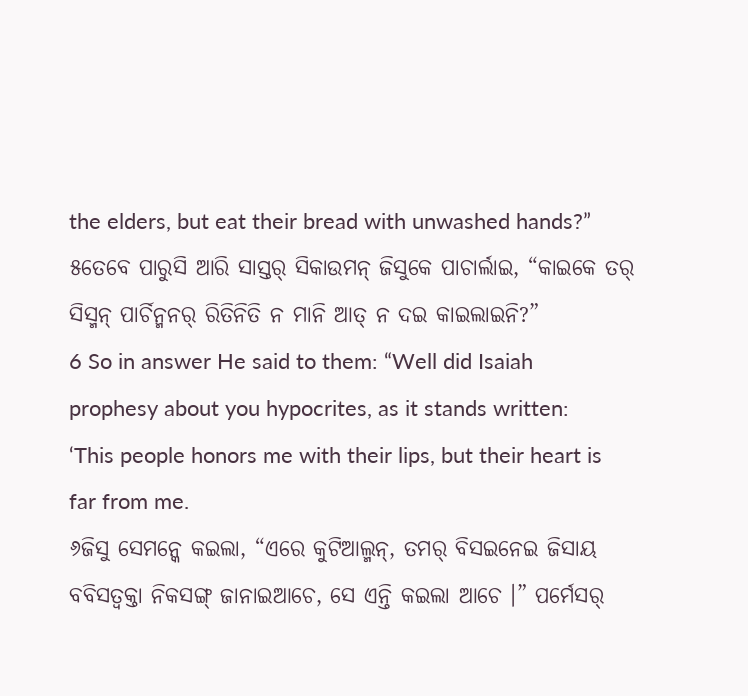the elders, but eat their bread with unwashed hands?”
୫ତେବେ ପାରୁସି ଆରି ସାସ୍ତର୍ ସିକାଉମନ୍ ଜିସୁକେ ପାଚାର୍ଲାଇ, “କାଇକେ ତର୍ ସିସ୍ମନ୍ ପାର୍ଚିନ୍ମନର୍ ରିତିନିତି ନ ମାନି ଆତ୍ ନ ଦଇ କାଇଲାଇନି?”
6 So in answer He said to them: “Well did Isaiah prophesy about you hypocrites, as it stands written: ‘This people honors me with their lips, but their heart is far from me.
୬ଜିସୁ ସେମନ୍କେ କଇଲା, “ଏରେ କୁଟିଆଲ୍ମନ୍, ତମର୍ ବିସଇନେଇ ଜିସାୟ ବବିସତ୍ବକ୍ତା ନିକସଙ୍ଗ୍ ଜାନାଇଆଚେ, ସେ ଏନ୍ତି କଇଲା ଆଚେ ।” ପର୍ମେସର୍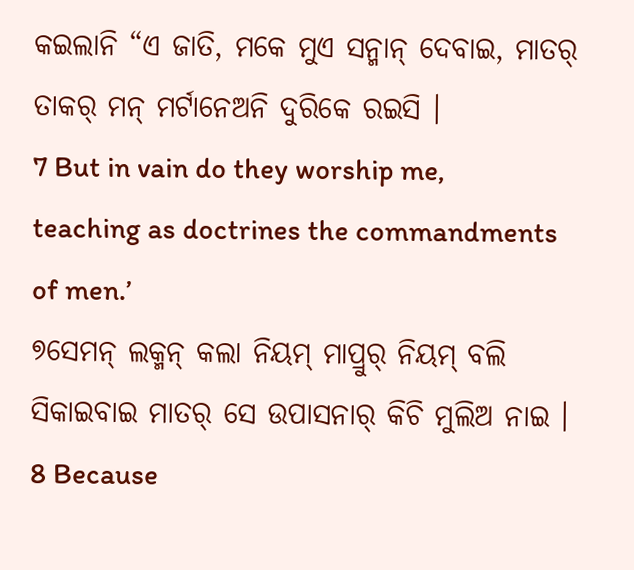କଇଲାନି “ଏ ଜାତି, ମକେ ମୁଏ ସନ୍ମାନ୍ ଦେବାଇ, ମାତର୍ ତାକର୍ ମନ୍ ମର୍ଟାନେଅନି ଦୁରିକେ ରଇସି ।
7 But in vain do they worship me, teaching as doctrines the commandments of men.’
୭ସେମନ୍ ଲକ୍ମନ୍ କଲା ନିୟମ୍ ମାପ୍ରୁର୍ ନିୟମ୍ ବଲି ସିକାଇବାଇ ମାତର୍ ସେ ଉପାସନାର୍ କିଚି ମୁଲିଅ ନାଇ ।
8 Because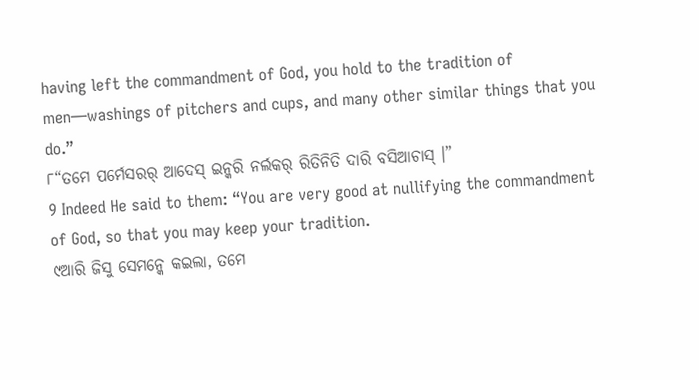having left the commandment of God, you hold to the tradition of men—washings of pitchers and cups, and many other similar things that you do.”
୮“ତମେ ପର୍ମେସରର୍ ଆଦେସ୍ ଇନ୍କରି ନର୍ଲକର୍ ରିତିନିତି ଦାରି ବସିଆଚାସ୍ ।”
9 Indeed He said to them: “You are very good at nullifying the commandment of God, so that you may keep your tradition.
୯ଆରି ଜିସୁ ସେମନ୍କେ କଇଲା, ତମେ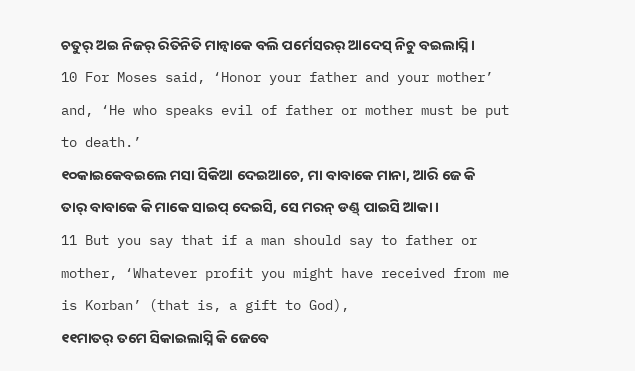ଚତୁର୍ ଅଇ ନିଜର୍ ରିତିନିତି ମାନ୍ବାକେ ବଲି ପର୍ମେସରର୍ ଆଦେସ୍ ନିଚୁ ବଇଲାସ୍ନି ।
10 For Moses said, ‘Honor your father and your mother’ and, ‘He who speaks evil of father or mother must be put to death.’
୧୦କାଇକେବଇଲେ ମସା ସିକିଆ ଦେଇଆଚେ, ମା ବାବାକେ ମାନା, ଆରି ଜେ କି ତାର୍ ବାବାକେ କି ମାକେ ସାଇପ୍ ଦେଇସି, ସେ ମରନ୍ ଡଣ୍ଡ୍ ପାଇସି ଆକା ।
11 But you say that if a man should say to father or mother, ‘Whatever profit you might have received from me is Korban’ (that is, a gift to God),
୧୧ମାତର୍ ତମେ ସିକାଇଲାସ୍ନି କି ଜେବେ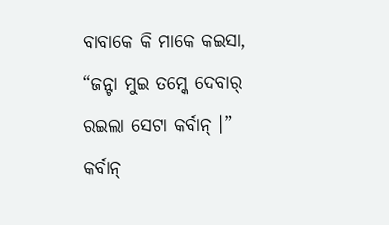ବାବାକେ କି ମାକେ କଇସା, “ଜନ୍ଟା ମୁଇ ତମ୍କେ ଦେବାର୍ ରଇଲା ସେଟା କର୍ବାନ୍ ।” କର୍ବାନ୍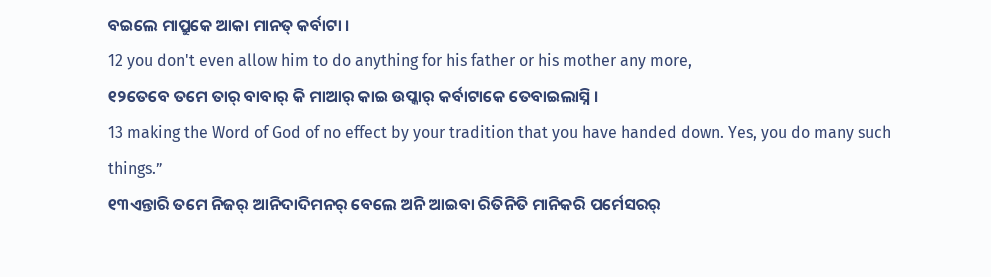ବଇଲେ ମାପ୍ରୁକେ ଆକା ମାନତ୍ କର୍ବାଟା ।
12 you don't even allow him to do anything for his father or his mother any more,
୧୨ତେବେ ତମେ ତାର୍ ବାବାର୍ କି ମାଆର୍ କାଇ ଉପ୍କାର୍ କର୍ବାଟାକେ ତେବାଇଲାସ୍ନି ।
13 making the Word of God of no effect by your tradition that you have handed down. Yes, you do many such things.”
୧୩ଏନ୍ତାରି ତମେ ନିଜର୍ ଆନିଦାଦିମନର୍ ବେଲେ ଅନି ଆଇବା ରିତିନିତି ମାନିକରି ପର୍ମେସରର୍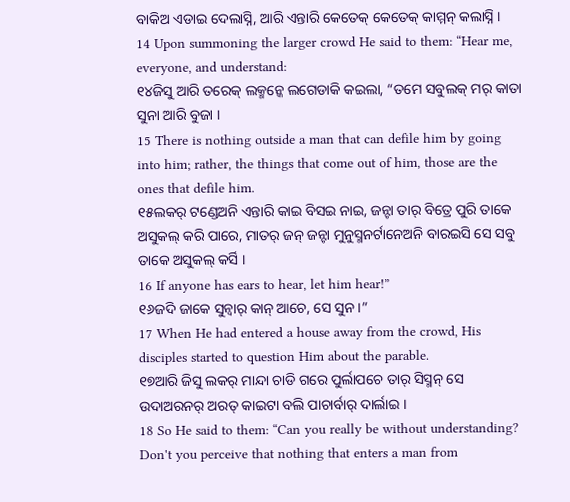ବାକିଅ ଏଡାଇ ଦେଲାସ୍ନି, ଆରି ଏନ୍ତାରି କେତେକ୍ କେତେକ୍ କାମ୍ମନ୍ କଲାସ୍ନି ।
14 Upon summoning the larger crowd He said to them: “Hear me, everyone, and understand:
୧୪ଜିସୁ ଆରି ତରେକ୍ ଲକ୍ମନ୍କେ ଲଗେଡାକି କଇଲା, “ତମେ ସବୁଲକ୍ ମର୍ କାତା ସୁନା ଆରି ବୁଜା ।
15 There is nothing outside a man that can defile him by going into him; rather, the things that come out of him, those are the ones that defile him.
୧୫ଲକର୍ ଟଣ୍ଡେଅନି ଏନ୍ତାରି କାଇ ବିସଇ ନାଇ, ଜନ୍ଟା ତାର୍ ବିତ୍ରେ ପୁରି ତାକେ ଅସୁକଲ୍ କରି ପାରେ, ମାତର୍ ଜନ୍ ଜନ୍ଟା ମୁନୁସ୍ମନର୍ଟାନେଅନି ବାରଇସି ସେ ସବୁ ତାକେ ଅସୁକଲ୍ କର୍ସି ।
16 If anyone has ears to hear, let him hear!”
୧୬ଜଦି ଜାକେ ସୁନ୍ବାର୍ କାନ୍ ଆଚେ, ସେ ସୁନ ।”
17 When He had entered a house away from the crowd, His disciples started to question Him about the parable.
୧୭ଆରି ଜିସୁ ଲକର୍ ମାନ୍ଦା ଚାଡି ଗରେ ପୁର୍ଲାପଚେ ତାର୍ ସିସ୍ମନ୍ ସେ ଉଦାଅରନର୍ ଅରତ୍ କାଇଟା ବଲି ପାଚାର୍ବାର୍ ଦାର୍ଲାଇ ।
18 So He said to them: “Can you really be without understanding? Don't you perceive that nothing that enters a man from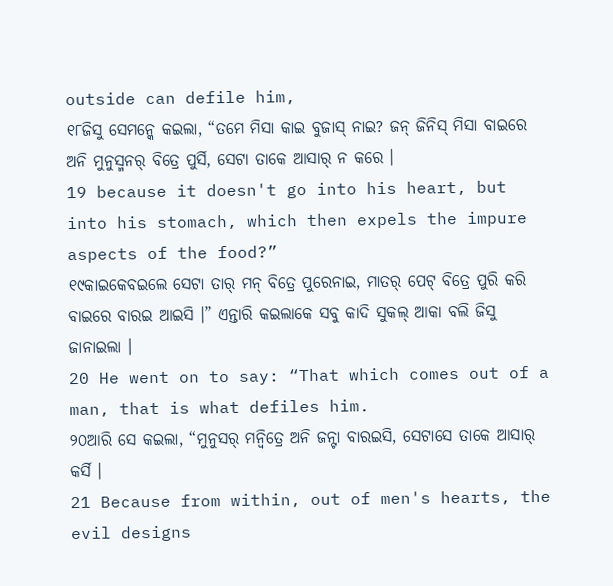outside can defile him,
୧୮ଜିସୁ ସେମନ୍କେ କଇଲା, “ତମେ ମିସା କାଇ ବୁଜାସ୍ ନାଇ? ଜନ୍ ଜିନିସ୍ ମିସା ବାଇରେ ଅନି ମୁନୁସ୍ମନର୍ ବିତ୍ରେ ପୁର୍ସି, ସେଟା ତାକେ ଆସାର୍ ନ କରେ ।
19 because it doesn't go into his heart, but into his stomach, which then expels the impure aspects of the food?”
୧୯କାଇକେବଇଲେ ସେଟା ତାର୍ ମନ୍ ବିତ୍ରେ ପୁରେନାଇ, ମାତର୍ ପେଟ୍ ବିତ୍ରେ ପୁରି କରି ବାଇରେ ବାରଇ ଆଇସି ।” ଏନ୍ତାରି କଇଲାକେ ସବୁ କାଦି ସୁକଲ୍ ଆକା ବଲି ଜିସୁ ଜାନାଇଲା ।
20 He went on to say: “That which comes out of a man, that is what defiles him.
୨୦ଆରି ସେ କଇଲା, “ମୁନୁସର୍ ମନ୍ବିତ୍ରେ ଅନି ଜନ୍ଟା ବାରଇସି, ସେଟାସେ ତାକେ ଆସାର୍ କର୍ସି ।
21 Because from within, out of men's hearts, the evil designs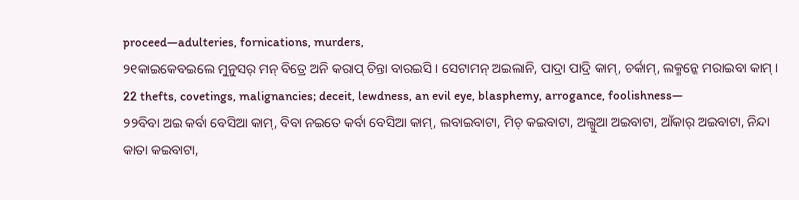proceed—adulteries, fornications, murders,
୨୧କାଇକେବଇଲେ ମୁନୁସର୍ ମନ୍ ବିତ୍ରେ ଅନି କରାପ୍ ଚିନ୍ତା ବାରଇସି । ସେଟାମନ୍ ଅଇଲାନି, ପାଦ୍ରା ପାଦ୍ରି କାମ୍, ଚର୍କାମ୍, ଲକ୍ମନ୍କେ ମରାଇବା କାମ୍ ।
22 thefts, covetings, malignancies; deceit, lewdness, an evil eye, blasphemy, arrogance, foolishness—
୨୨ବିବା ଅଇ କର୍ବା ବେସିଆ କାମ୍, ବିବା ନଇତେ କର୍ବା ବେସିଆ କାମ୍, ଲବାଇବାଟା, ମିଚ୍ କଇବାଟା, ଅଲ୍ସୁଆ ଅଇବାଟା, ଆଁକାର୍ ଅଇବାଟା, ନିନ୍ଦା କାତା କଇବାଟା,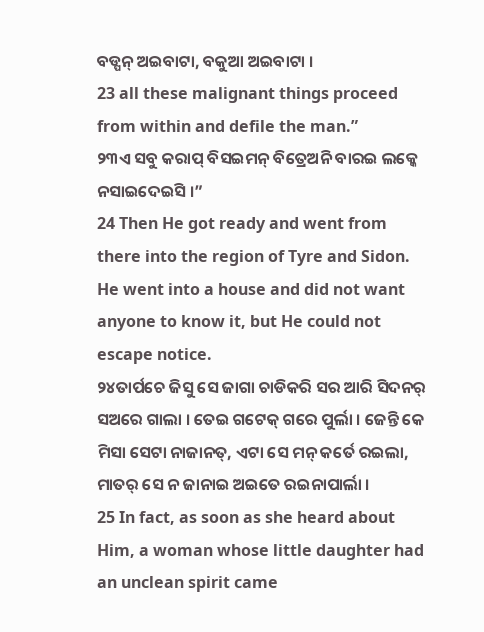ବଡ୍ପନ୍ ଅଇବାଟା, ବକୁଆ ଅଇବାଟା ।
23 all these malignant things proceed from within and defile the man.”
୨୩ଏ ସବୁ କରାପ୍ ବିସଇମନ୍ ବିତ୍ରେଅନି ବାରଇ ଲକ୍କେ ନସାଇଦେଇସି ।”
24 Then He got ready and went from there into the region of Tyre and Sidon. He went into a house and did not want anyone to know it, but He could not escape notice.
୨୪ତାର୍ପଚେ ଜିସୁ ସେ ଜାଗା ଚାଡିକରି ସର ଆରି ସିଦନର୍ ସଅରେ ଗାଲା । ତେଇ ଗଟେକ୍ ଗରେ ପୁର୍ଲା । ଜେନ୍ତି କେ ମିସା ସେଟା ନାଜାନତ୍, ଏଟା ସେ ମନ୍ କର୍ତେ ରଇଲା, ମାତର୍ ସେ ନ ଜାନାଇ ଅଇତେ ରଇନାପାର୍ଲା ।
25 In fact, as soon as she heard about Him, a woman whose little daughter had an unclean spirit came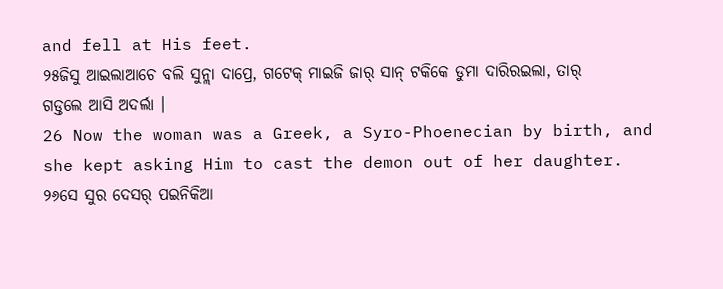and fell at His feet.
୨୫ଜିସୁ ଆଇଲାଆଚେ ବଲି ସୁନ୍ଲା ଦାପ୍ରେ, ଗଟେକ୍ ମାଇଜି ଜାର୍ ସାନ୍ ଟକିକେ ଡୁମା ଦାରିରଇଲା, ତାର୍ ଗଡ୍ତଲେ ଆସି ଅଦର୍ଲା ।
26 Now the woman was a Greek, a Syro-Phoenecian by birth, and she kept asking Him to cast the demon out of her daughter.
୨୬ସେ ସୁର ଦେସର୍ ପଇନିକିଆ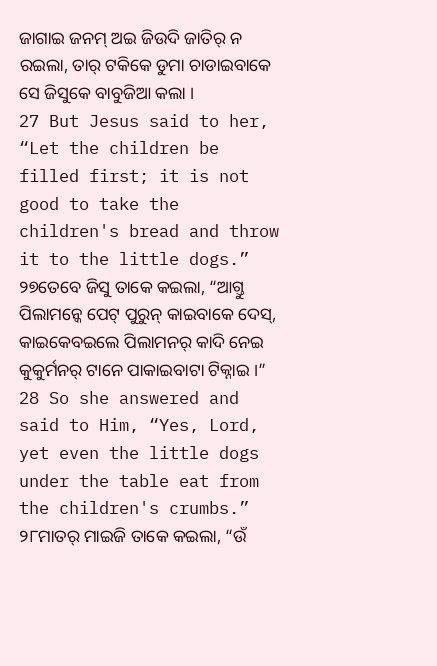ଜାଗାଇ ଜନମ୍ ଅଇ ଜିଉଦି ଜାତିର୍ ନ ରଇଲା, ତାର୍ ଟକିକେ ଡୁମା ଚାଡାଇବାକେ ସେ ଜିସୁକେ ବାବୁଜିଆ କଲା ।
27 But Jesus said to her, “Let the children be filled first; it is not good to take the children's bread and throw it to the little dogs.”
୨୭ତେବେ ଜିସୁ ତାକେ କଇଲା, “ଆଗ୍ତୁ ପିଲାମନ୍କେ ପେଟ୍ ପୁରୁନ୍ କାଇବାକେ ଦେସ୍, କାଇକେବଇଲେ ପିଲାମନର୍ କାଦି ନେଇ କୁକୁର୍ମନର୍ ଟାନେ ପାକାଇବାଟା ଟିକ୍ନାଇ ।”
28 So she answered and said to Him, “Yes, Lord, yet even the little dogs under the table eat from the children's crumbs.”
୨୮ମାତର୍ ମାଇଜି ତାକେ କଇଲା, “ଉଁ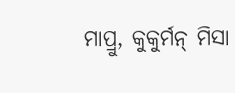ମାପ୍ରୁ, କୁକୁର୍ମନ୍ ମିସା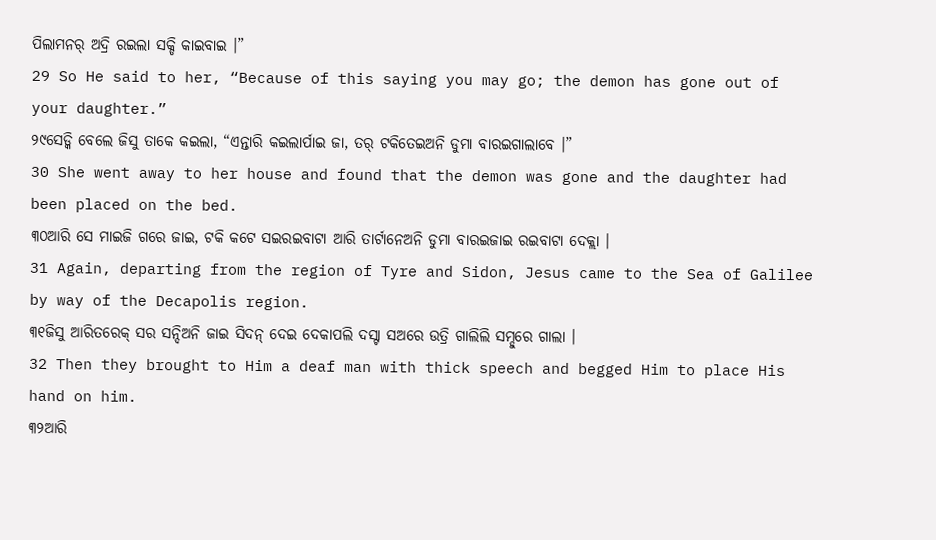ପିଲାମନର୍ ଅଦ୍ରି ରଇଲା ସକ୍ଡି କାଇବାଇ ।”
29 So He said to her, “Because of this saying you may go; the demon has gone out of your daughter.”
୨୯ସେଡ୍କି ବେଲେ ଜିସୁ ତାକେ କଇଲା, “ଏନ୍ତାରି କଇଲାର୍ପାଇ ଜା, ତର୍ ଟକିତେଇଅନି ଡୁମା ବାରଇଗାଲାବେ ।”
30 She went away to her house and found that the demon was gone and the daughter had been placed on the bed.
୩୦ଆରି ସେ ମାଇଜି ଗରେ ଜାଇ, ଟକି କଟେ ସଇରଇବାଟା ଆରି ତାର୍ଟାନେଅନି ଡୁମା ବାରଇଜାଇ ରଇବାଟା ଦେକ୍ଲା ।
31 Again, departing from the region of Tyre and Sidon, Jesus came to the Sea of Galilee by way of the Decapolis region.
୩୧ଜିସୁ ଆରିତରେକ୍ ସର ସନ୍ଦିଅନି ଜାଇ ସିଦନ୍ ଦେଇ ଦେକାପଲି ଦସ୍ଟା ସଅରେ ଉତ୍ରି ଗାଲିଲି ସମ୍ଦୁରେ ଗାଲା ।
32 Then they brought to Him a deaf man with thick speech and begged Him to place His hand on him.
୩୨ଆରି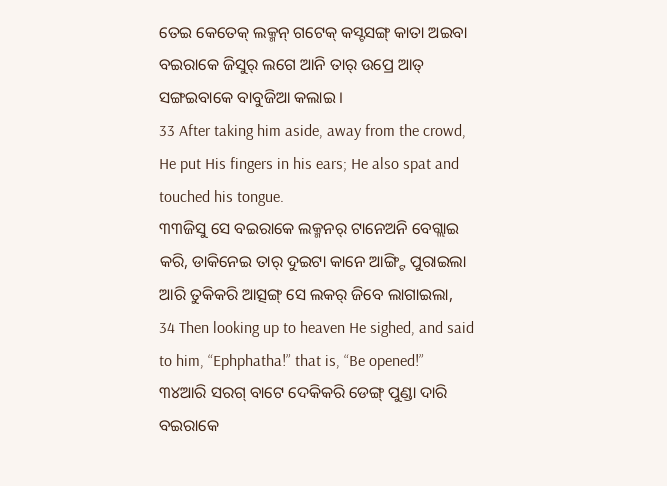ତେଇ କେତେକ୍ ଲକ୍ମନ୍ ଗଟେକ୍ କସ୍ଟସଙ୍ଗ୍ କାତା ଅଇବା ବଇରାକେ ଜିସୁର୍ ଲଗେ ଆନି ତାର୍ ଉପ୍ରେ ଆତ୍ ସଙ୍ଗଇବାକେ ବାବୁଜିଆ କଲାଇ ।
33 After taking him aside, away from the crowd, He put His fingers in his ears; He also spat and touched his tongue.
୩୩ଜିସୁ ସେ ବଇରାକେ ଲକ୍ମନର୍ ଟାନେଅନି ବେଗ୍ଲାଇ କରି, ଡାକିନେଇ ତାର୍ ଦୁଇଟା କାନେ ଆଙ୍ଗ୍ଟି ପୁରାଇଲା ଆରି ତୁକିକରି ଆତ୍ସଙ୍ଗ୍ ସେ ଲକର୍ ଜିବେ ଲାଗାଇଲା,
34 Then looking up to heaven He sighed, and said to him, “Ephphatha!” that is, “Be opened!”
୩୪ଆରି ସରଗ୍ ବାଟେ ଦେକିକରି ଡେଙ୍ଗ୍ ପୁଣ୍ଡା ଦାରି ବଇରାକେ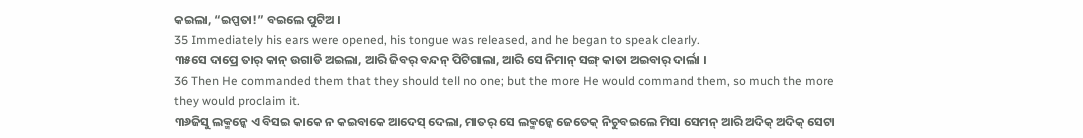କଇଲା, “ଇପ୍ପତା!” ବଇଲେ ପୁଟିଅ ।
35 Immediately his ears were opened, his tongue was released, and he began to speak clearly.
୩୫ସେ ଦାପ୍ରେ ତାର୍ କାନ୍ ଉଗାଡି ଅଇଲା, ଆରି ଜିବର୍ ବନ୍ଦନ୍ ପିଟିଗାଲା, ଆରି ସେ ନିମାନ୍ ସଙ୍ଗ୍ କାତା ଅଇବାର୍ ଦାର୍ଲା ।
36 Then He commanded them that they should tell no one; but the more He would command them, so much the more they would proclaim it.
୩୬ଜିସୁ ଲକ୍ମନ୍କେ ଏ ବିସଇ କାକେ ନ କଇବାକେ ଆଦେସ୍ ଦେଲା, ମାତର୍ ସେ ଲକ୍ମନ୍କେ ଜେତେକ୍ ନିଚୁବଇଲେ ମିସା ସେମନ୍ ଆରି ଅଦିକ୍ ଅଦିକ୍ ସେଟା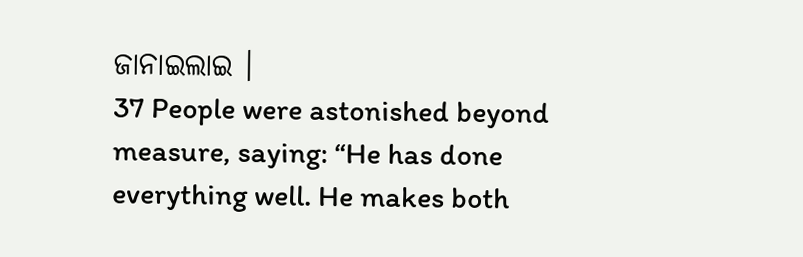ଜାନାଇଲାଇ ।
37 People were astonished beyond measure, saying: “He has done everything well. He makes both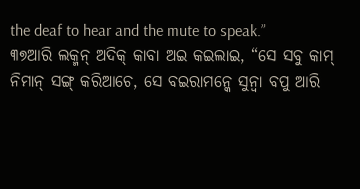the deaf to hear and the mute to speak.”
୩୭ଆରି ଲକ୍ମନ୍ ଅଦିକ୍ କାବା ଅଇ କଇଲାଇ, “ସେ ସବୁ କାମ୍ ନିମାନ୍ ସଙ୍ଗ୍ କରିଆଚେ, ସେ ବଇରାମନ୍କେ ସୁନ୍ବା ବପୁ ଆରି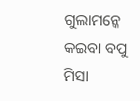ଗୁଲାମନ୍କେ କଇବା ବପୁ ମିସା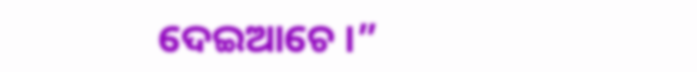ଦେଇଆଚେ ।”